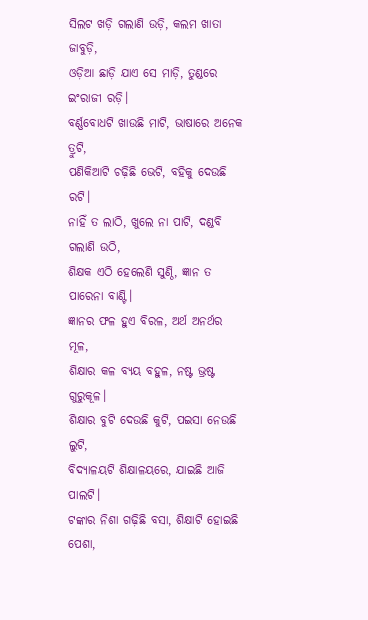ସିଲଟ ଖଡ଼ି ଗଲାଣି ଉଡ଼ି, କଲମ ଖାତା ଜାବୁଡ଼ି,
ଓଡ଼ିଆ ଛାଡ଼ି ଯାଏ ସେ ମାଡ଼ି, ତୁଣ୍ଡରେ ଇଂରାଜୀ ରଡ଼ି।
ବର୍ଣ୍ଣବୋଧଟି ଖାଉଛି ମାଟି, ଭାଷାରେ ଅନେକ ତ୍ରୁଟି,
ପଣିକିଆଟି ଚଢ଼ିଛି ଭେଟି, ବହିକୁ ଦେଉଛି ରଟି।
ନାହିଁ ତ ଲାଠି, ଖୁଲେ ନା ପାଟି, ଦଣ୍ଡବି ଗଲାଣି ଉଠି,
ଶିକ୍ଷକ ଏଠି ହେଲେଣି ସୁଣ୍ଠି, ଜ୍ଞାନ ତ ପାରେନା ବାଣ୍ଟି।
ଜ୍ଞାନର ଫଳ ହୁଏ ବିରଳ, ଅର୍ଥ ଅନର୍ଥର ମୂଳ,
ଶିକ୍ଷାର କଳ ବ୍ୟୟ ବହୁଳ, ନଷ୍ଟ ଭ୍ରଷ୍ଟ ଗୁରୁକୂଳ।
ଶିକ୍ଷାର ବୁଟି ଦେଉଛି କୁଟି, ପଇସା ନେଉଛି ଲୁଟି,
ବିଦ୍ୟାଳୟଟି ଶିକ୍ଷାଳୟରେ, ଯାଇଛି ଆଜି ପାଲଟି।
ଟଙ୍କାର ନିଶା ଗଢ଼ିଛି ବସା, ଶିକ୍ଷାଟି ହୋଇଛି ପେଶା,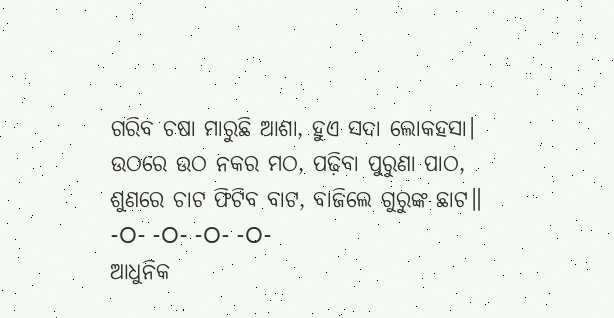ଗରିବ ଚଷା ମାରୁଛି ଆଶା, ହୁଏ ସଦା ଲୋକହସା।
ଉଠରେ ଉଠ ନକର ମଠ, ପଢ଼ିବା ପୁରୁଣା ପାଠ,
ଶୁଣରେ ଚାଟ ଫିଟିବ ବାଟ, ବାଜିଲେ ଗୁରୁଙ୍କ ଛାଟ॥
-O- -O- -O- -O-
ଆଧୁନିକ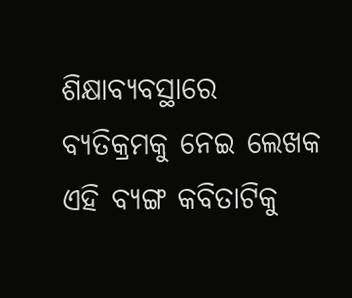ଶିକ୍ଷାବ୍ୟବସ୍ଥାରେ ବ୍ୟତିକ୍ରମକୁ ନେଇ ଲେଖକ ଏହି ବ୍ୟଙ୍ଗ କବିତାଟିକୁ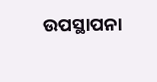ଉପସ୍ଥାପନା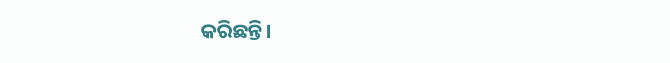କରିଛନ୍ତି।